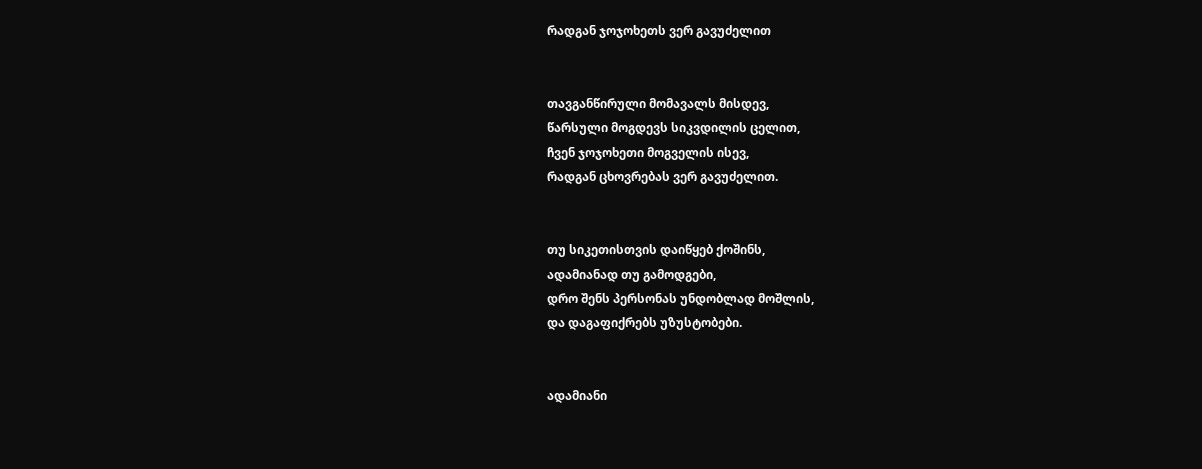რადგან ჯოჯოხეთს ვერ გავუძელით


თავგანწირული მომავალს მისდევ,
წარსული მოგდევს სიკვდილის ცელით,
ჩვენ ჯოჯოხეთი მოგველის ისევ,
რადგან ცხოვრებას ვერ გავუძელით.


თუ სიკეთისთვის დაიწყებ ქოშინს,
ადამიანად თუ გამოდგები,
დრო შენს პერსონას უნდობლად მოშლის,
და დაგაფიქრებს უზუსტობები.


ადამიანი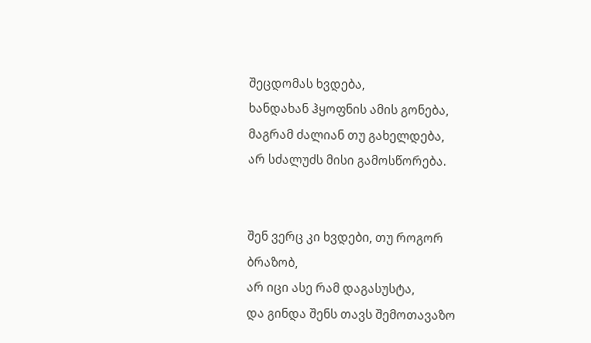შეცდომას ხვდება,
ხანდახან ჰყოფნის ამის გონება,
მაგრამ ძალიან თუ გახელდება,
არ სძალუძს მისი გამოსწორება.


შენ ვერც კი ხვდები, თუ როგორ ბრაზობ,
არ იცი ასე რამ დაგასუსტა,
და გინდა შენს თავს შემოთავაზო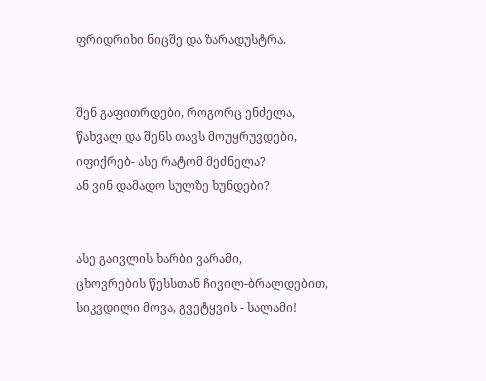ფრიდრიხი ნიცშე და ზარადუსტრა.


შენ გაფითრდები, როგორც ენძელა,
წახვალ და შენს თავს მოუყრუვდები,
იფიქრებ- ასე რატომ მეძნელა?
ან ვინ დამადო სულზე ხუნდები?


ასე გაივლის ხარბი ვარამი,
ცხოვრების წესსთან ჩივილ-ბრალდებით, სიკვდილი მოვა, გვეტყვის - სალამი!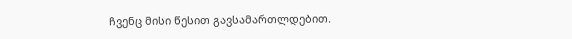ჩვენც მისი წესით გავსამართლდებით.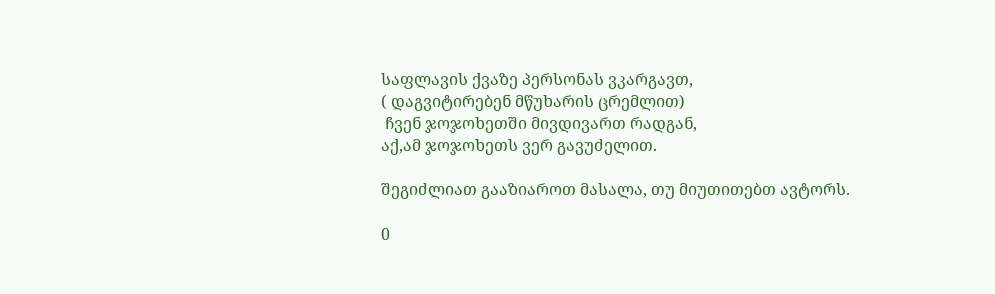საფლავის ქვაზე პერსონას ვკარგავთ,
( დაგვიტირებენ მწუხარის ცრემლით)
 ჩვენ ჯოჯოხეთში მივდივართ რადგან,
აქ,ამ ჯოჯოხეთს ვერ გავუძელით.

შეგიძლიათ გააზიაროთ მასალა, თუ მიუთითებთ ავტორს.

0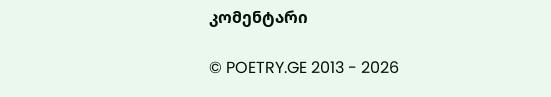კომენტარი

© POETRY.GE 2013 - 2026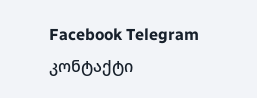Facebook Telegram კონტაქტი